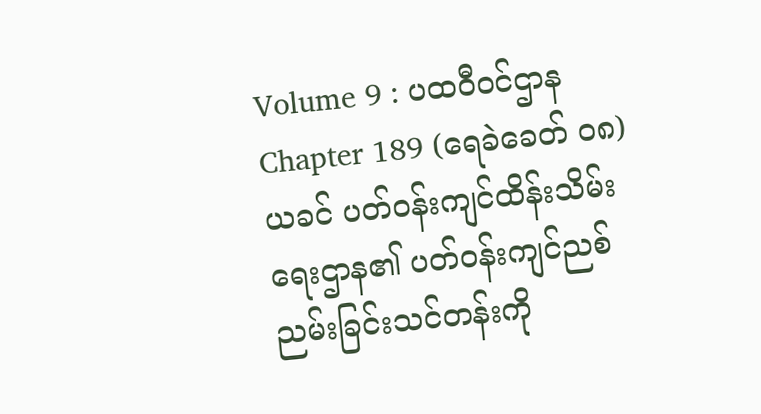Volume 9 : ပထဝီဝင်ဌာန
Chapter 189 (ရေခဲခေတ် ၀၈)
ယခင် ပတ်ဝန်းကျင်ထိန်းသိမ်းရေးဌာန၏ ပတ်ဝန်းကျင်ညစ်ညမ်းခြင်းသင်တန်းကို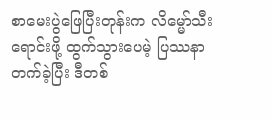စာမေးပွဲဖြေပြီးတုန်းက လိမ္မော်သီးရောင်းဖို့ ထွက်သွားပေမဲ့ ပြဿနာတက်ခဲ့ပြီး ဒီတစ်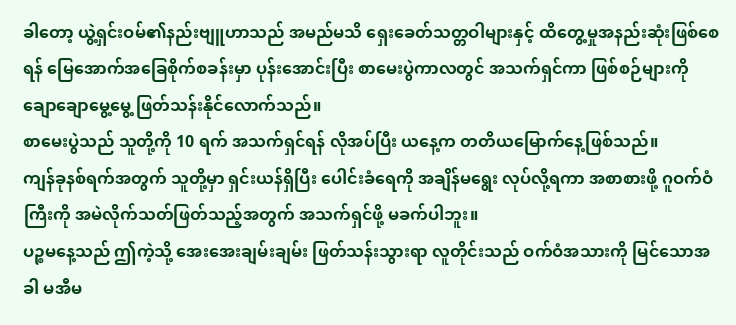ခါတော့ ယွဲ့ရှင်းဝမ်၏နည်းဗျူဟာသည် အမည်မသိ ရှေးခေတ်သတ္တဝါများနှင့် ထိတွေ့မှုအနည်းဆုံးဖြစ်စေရန် မြေအောက်အခြေစိုက်စခန်းမှာ ပုန်းအောင်းပြီး စာမေးပွဲကာလတွင် အသက်ရှင်ကာ ဖြစ်စဉ်များကို ချောချောမွေ့မွေ့ ဖြတ်သန်းနိုင်လောက်သည်။
စာမေးပွဲသည် သူတို့ကို 10 ရက် အသက်ရှင်ရန် လိုအပ်ပြီး ယနေ့က တတိယမြောက်နေ့ဖြစ်သည်။
ကျန်ခုနစ်ရက်အတွက် သူတို့မှာ ရှင်းယန်ရှိပြီး ပေါင်းခံရေကို အချိန်မရွေး လုပ်လို့ရကာ အစာစားဖို့ ဂူဝက်ဝံကြီးကို အမဲလိုက်သတ်ဖြတ်သည့်အတွက် အသက်ရှင်ဖို့ မခက်ပါဘူး။
ပဉ္စမနေ့သည် ဤကဲ့သို့ အေးအေးချမ်းချမ်း ဖြတ်သန်းသွားရာ လူတိုင်းသည် ဝက်ဝံအသားကို မြင်သောအခါ မအီမ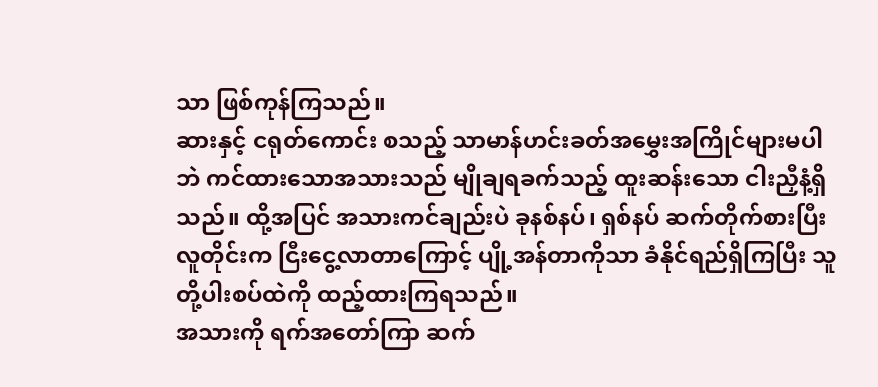သာ ဖြစ်ကုန်ကြသည်။
ဆားနှင့် ငရုတ်ကောင်း စသည့် သာမာန်ဟင်းခတ်အမွှေးအကြိုင်များမပါဘဲ ကင်ထားသောအသားသည် မျိုချရခက်သည့် ထူးဆန်းသော ငါးညှီနံ့ရှိသည်။ ထို့အပြင် အသားကင်ချည်းပဲ ခုနစ်နပ်၊ ရှစ်နပ် ဆက်တိုက်စားပြီး လူတိုင်းက ငြီးငွေ့လာတာကြောင့် ပျို့အန်တာကိုသာ ခံနိုင်ရည်ရှိကြပြီး သူတို့ပါးစပ်ထဲကို ထည့်ထားကြရသည်။
အသားကို ရက်အတော်ကြာ ဆက်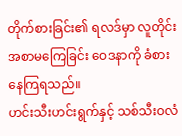တိုက်စားခြင်း၏ ရလဒ်မှာ လူတိုင်း အစာမကြေခြင်း ဝေဒနာကို ခံစားနေကြရသည်။
ဟင်းသီးဟင်းရွက်နှင့် သစ်သီးဝလံ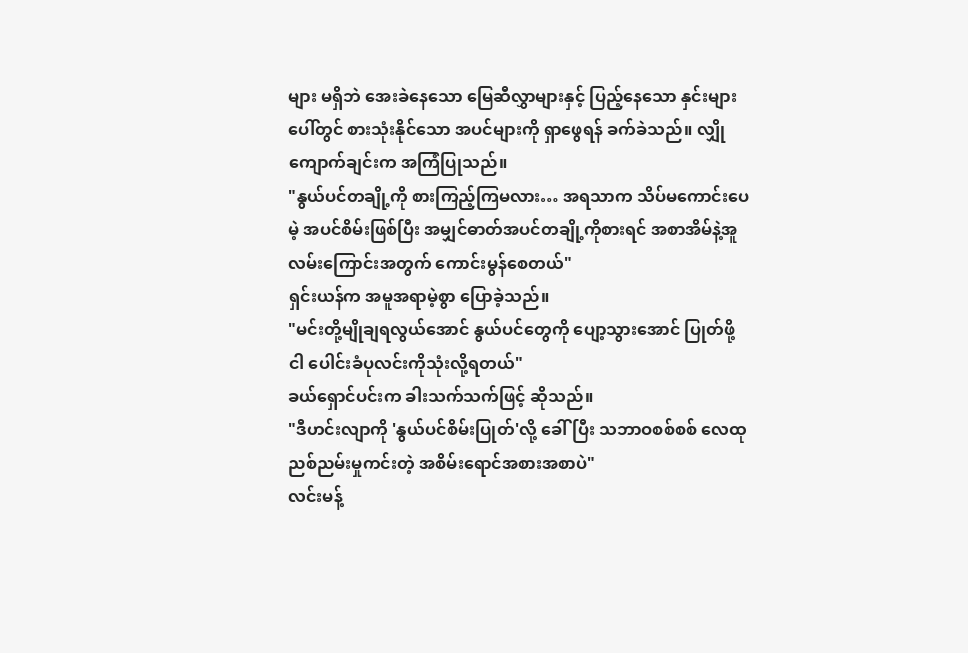များ မရှိဘဲ အေးခဲနေသော မြေဆီလွှာများနှင့် ပြည့်နေသော နှင်းများပေါ်တွင် စားသုံးနိုင်သော အပင်များကို ရှာဖွေရန် ခက်ခဲသည်။ လျှိုကျောက်ချင်းက အကြံပြုသည်။
"နွယ်ပင်တချို့ကို စားကြည့်ကြမလား… အရသာက သိပ်မကောင်းပေမဲ့ အပင်စိမ်းဖြစ်ပြီး အမျှင်ဓာတ်အပင်တချို့ကိုစားရင် အစာအိမ်နဲ့အူလမ်းကြောင်းအတွက် ကောင်းမွန်စေတယ်"
ရှင်းယန်က အမူအရာမဲ့စွာ ပြောခဲ့သည်။
"မင်းတို့မျိုချရလွယ်အောင် နွယ်ပင်တွေကို ပျော့သွားအောင် ပြုတ်ဖို့ ငါ ပေါင်းခံပုလင်းကိုသုံးလို့ရတယ်"
ခယ်ရှောင်ပင်းက ခါးသက်သက်ဖြင့် ဆိုသည်။
"ဒီဟင်းလျာကို 'နွယ်ပင်စိမ်းပြုတ်'လို့ ခေါ်ပြီး သဘာဝစစ်စစ် လေထုညစ်ညမ်းမှုကင်းတဲ့ အစိမ်းရောင်အစားအစာပဲ"
လင်းမန့်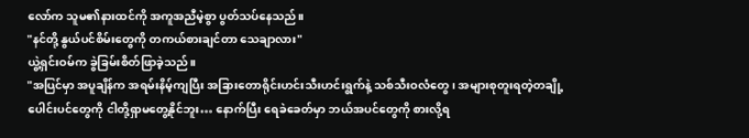လော်က သူမ၏နားထင်ကို အကူအညီမဲ့စွာ ပွတ်သပ်နေသည်။
"နင်တို့ နွယ်ပင်စိမ်းတွေကို တကယ်စားချင်တာ သေချာလား"
ယွဲ့ရှင်းဝမ်က ခွဲခြမ်းစိတ်ဖြာခဲ့သည်။
"အပြင်မှာ အပူချိန်က အရမ်းနိမ့်ကျပြီး အခြားတောရိုင်းဟင်းသီးဟင်းရွက်နဲ့ သစ်သီးဝလံတွေ၊ အများစုတူးရတဲ့တချို့ပေါင်းပင်တွေကို ငါတို့ရှာမတွေ့နိုင်ဘူး… နောက်ပြီး ရေခဲခေတ်မှာ ဘယ်အပင်တွေကို စားလို့ရ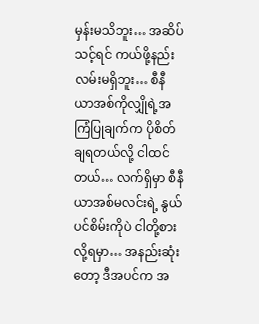မှန်းမသိဘူး… အဆိပ်သင့်ရင် ကယ်ဖို့နည်းလမ်းမရှိဘူး… စီနီယာအစ်ကိုလျှိုရဲ့အကြံပြုချက်က ပိုစိတ်ချရတယ်လို့ ငါထင်တယ်… လက်ရှိမှာ စီနီယာအစ်မလင်းရဲ့ နွယ်ပင်စိမ်းကိုပဲ ငါတို့စားလို့ရမှာ… အနည်းဆုံးတော့ ဒီအပင်က အ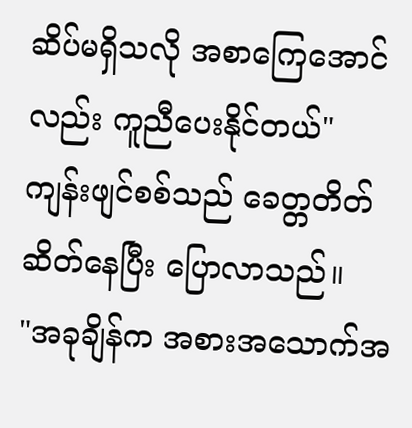ဆိပ်မရှိသလို အစာကြေအောင်လည်း ကူညီပေးနိုင်တယ်"
ကျန်းဖျင်စစ်သည် ခေတ္တတိတ်ဆိတ်နေပြီး ပြောလာသည်။
"အခုချိန်က အစားအသောက်အ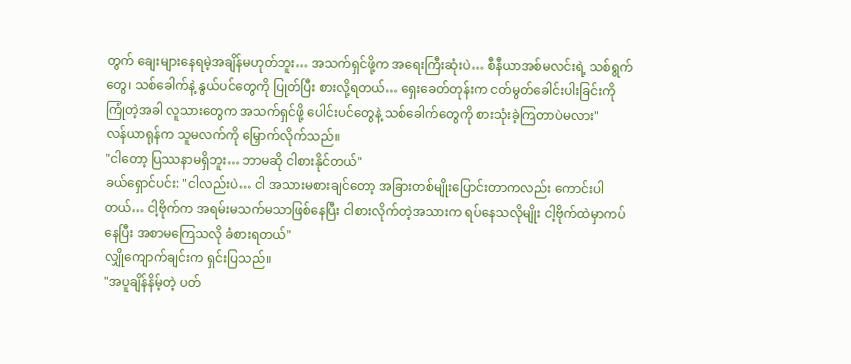တွက် ချေးများနေရမဲ့အချိန်မဟုတ်ဘူး… အသက်ရှင်ဖို့က အရေးကြီးဆုံးပဲ… စီနီယာအစ်မလင်းရဲ့ သစ်ရွက်တွေ၊ သစ်ခေါက်နဲ့ နွယ်ပင်တွေကို ပြုတ်ပြီး စားလို့ရတယ်… ရှေးခေတ်တုန်းက ငတ်မွတ်ခေါင်းပါးခြင်းကို ကြုံတဲ့အခါ လူသားတွေက အသက်ရှင်ဖို့ ပေါင်းပင်တွေနဲ့ သစ်ခေါက်တွေကို စားသုံးခဲ့ကြတာပဲမလား"
လန်ယာရုန်က သူမလက်ကို မြှောက်လိုက်သည်။
"ငါတော့ ပြဿနာမရှိဘူး… ဘာမဆို ငါစားနိုင်တယ်"
ခယ်ရှောင်ပင်း: "ငါလည်းပဲ… ငါ အသားမစားချင်တော့ အခြားတစ်မျိုးပြောင်းတာကလည်း ကောင်းပါတယ်… ငါ့ဗိုက်က အရမ်းမသက်မသာဖြစ်နေပြီး ငါစားလိုက်တဲ့အသားက ရပ်နေသလိုမျိုး ငါ့ဗိုက်ထဲမှာကပ်နေပြီး အစာမကြေသလို ခံစားရတယ်"
လျှိုကျောက်ချင်းက ရှင်းပြသည်။
"အပူချိန်နိမ့်တဲ့ ပတ်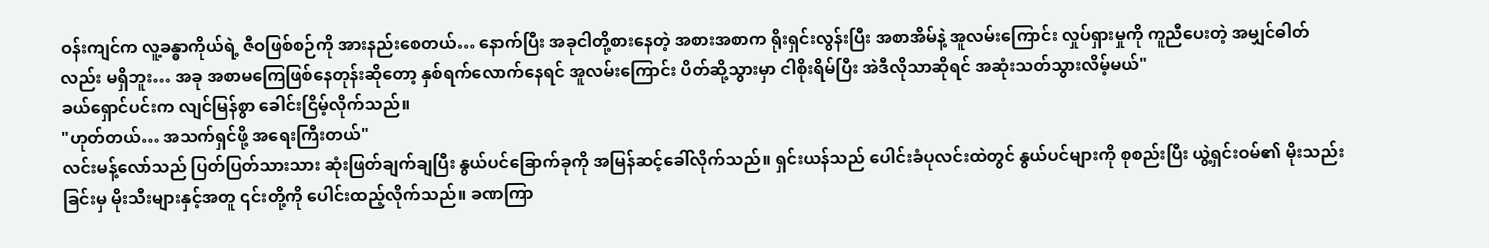ဝန်းကျင်က လူ့ခန္ဓာကိုယ်ရဲ့ ဇီဝဖြစ်စဉ်ကို အားနည်းစေတယ်… နောက်ပြီး အခုငါတို့စားနေတဲ့ အစားအစာက ရိုးရှင်းလွန်းပြီး အစာအိမ်နဲ့ အူလမ်းကြောင်း လှုပ်ရှားမှုကို ကူညီပေးတဲ့ အမျှင်ဓါတ်လည်း မရှိဘူး… အခု အစာမကြေဖြစ်နေတုန်းဆိုတော့ နှစ်ရက်လောက်နေရင် အူလမ်းကြောင်း ပိတ်ဆို့သွားမှာ ငါစိုးရိမ်ပြီး အဲဒီလိုသာဆိုရင် အဆုံးသတ်သွားလိမ့်မယ်"
ခယ်ရှောင်ပင်းက လျင်မြန်စွာ ခေါင်းငြိမ့်လိုက်သည်။
"ဟုတ်တယ်… အသက်ရှင်ဖို့ အရေးကြီးတယ်"
လင်းမန့်လော်သည် ပြတ်ပြတ်သားသား ဆုံးဖြတ်ချက်ချပြီး နွယ်ပင်ခြောက်ခုကို အမြန်ဆင့်ခေါ်လိုက်သည်။ ရှင်းယန်သည် ပေါင်းခံပုလင်းထဲတွင် နွယ်ပင်များကို စုစည်းပြီး ယွဲ့ရှင်းဝမ်၏ မိုးသည်းခြင်းမှ မိုးသီးများနှင့်အတူ ၎င်းတို့ကို ပေါင်းထည့်လိုက်သည်။ ခဏကြာ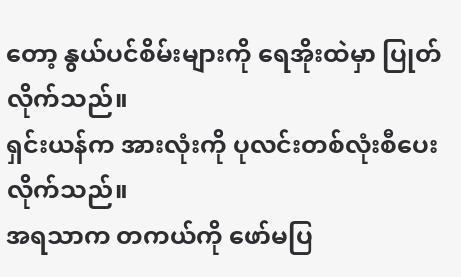တော့ နွယ်ပင်စိမ်းများကို ရေအိုးထဲမှာ ပြုတ်လိုက်သည်။
ရှင်းယန်က အားလုံးကို ပုလင်းတစ်လုံးစီပေးလိုက်သည်။
အရသာက တကယ်ကို ဖော်မပြ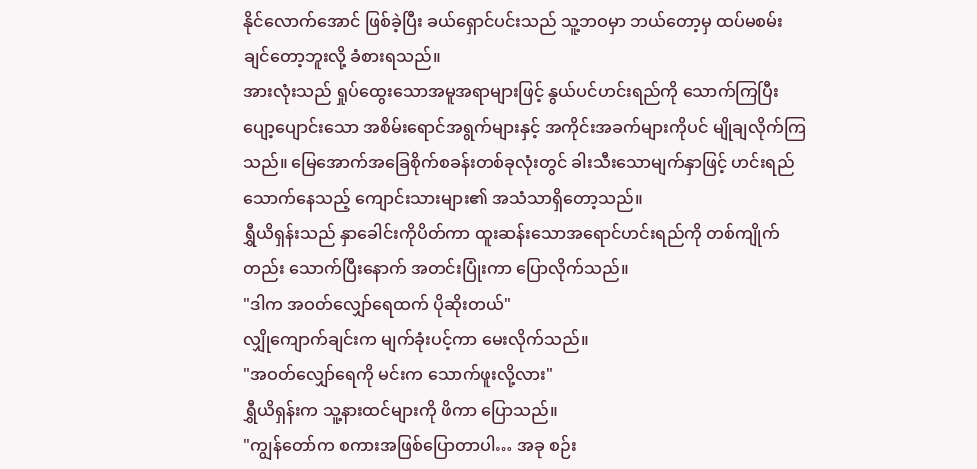နိုင်လောက်အောင် ဖြစ်ခဲ့ပြီး ခယ်ရှောင်ပင်းသည် သူ့ဘဝမှာ ဘယ်တော့မှ ထပ်မစမ်းချင်တော့ဘူးလို့ ခံစားရသည်။
အားလုံးသည် ရှုပ်ထွေးသောအမူအရာများဖြင့် နွယ်ပင်ဟင်းရည်ကို သောက်ကြပြီး ပျော့ပျောင်းသော အစိမ်းရောင်အရွက်များနှင့် အကိုင်းအခက်များကိုပင် မျိုချလိုက်ကြသည်။ မြေအောက်အခြေစိုက်စခန်းတစ်ခုလုံးတွင် ခါးသီးသောမျက်နှာဖြင့် ဟင်းရည်သောက်နေသည့် ကျောင်းသားများ၏ အသံသာရှိတော့သည်။
ရွှီယိရှန်းသည် နှာခေါင်းကိုပိတ်ကာ ထူးဆန်းသောအရောင်ဟင်းရည်ကို တစ်ကျိုက်တည်း သောက်ပြီးနောက် အတင်းပြုံးကာ ပြောလိုက်သည်။
"ဒါက အဝတ်လျှော်ရေထက် ပိုဆိုးတယ်"
လျှိုကျောက်ချင်းက မျက်ခုံးပင့်ကာ မေးလိုက်သည်။
"အဝတ်လျှော်ရေကို မင်းက သောက်ဖူးလို့လား"
ရွှီယိရှန်းက သူ့နားထင်များကို ဖိကာ ပြောသည်။
"ကျွန်တော်က စကားအဖြစ်ပြောတာပါ… အခု စဉ်း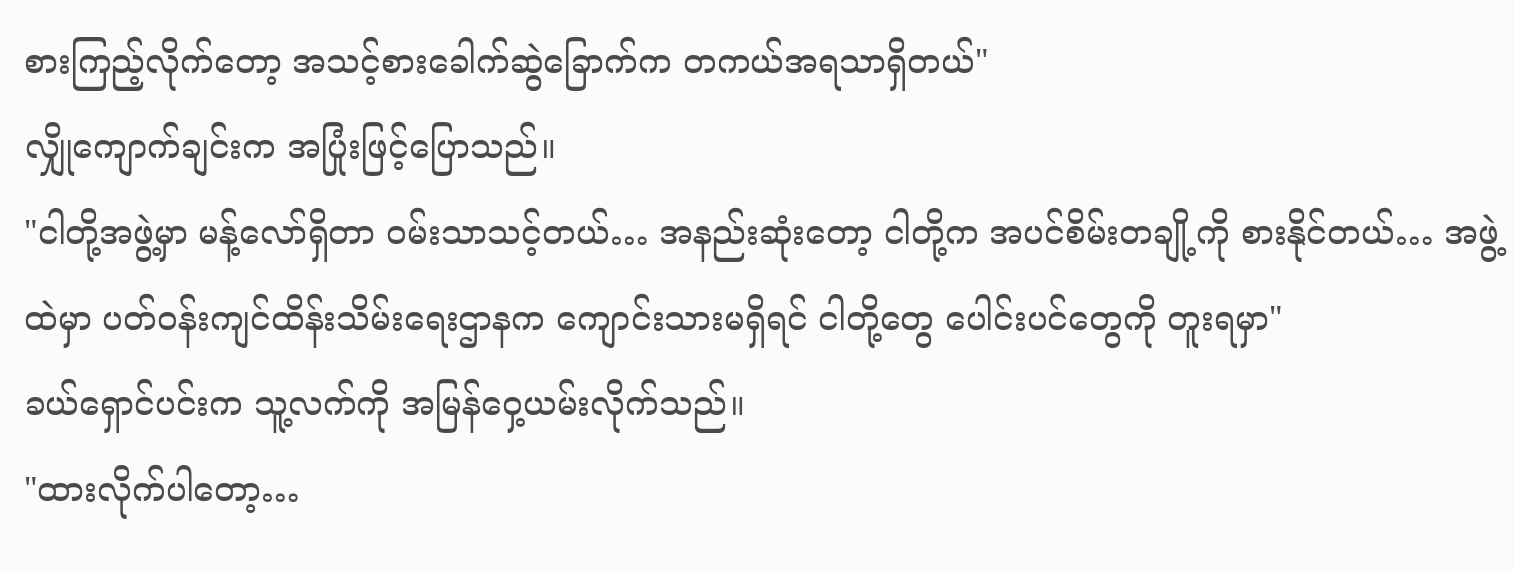စားကြည့်လိုက်တော့ အသင့်စားခေါက်ဆွဲခြောက်က တကယ်အရသာရှိတယ်"
လျှိုကျောက်ချင်းက အပြုံးဖြင့်ပြောသည်။
"ငါတို့အဖွဲ့မှာ မန့်လော်ရှိတာ ဝမ်းသာသင့်တယ်… အနည်းဆုံးတော့ ငါတို့က အပင်စိမ်းတချို့ကို စားနိုင်တယ်… အဖွဲ့ထဲမှာ ပတ်ဝန်းကျင်ထိန်းသိမ်းရေးဌာနက ကျောင်းသားမရှိရင် ငါတို့တွေ ပေါင်းပင်တွေကို တူးရမှာ"
ခယ်ရှောင်ပင်းက သူ့လက်ကို အမြန်ဝှေ့ယမ်းလိုက်သည်။
"ထားလိုက်ပါတော့…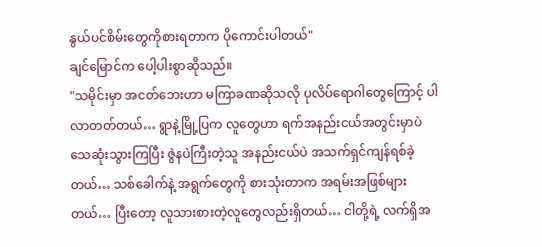နွယ်ပင်စိမ်းတွေကိုစားရတာက ပိုကောင်းပါတယ်"
ချင်မြောင်က ပေါ့ပါးစွာဆိုသည်။
"သမိုင်းမှာ အငတ်ဘေးဟာ မကြာခဏဆိုသလို ပုလိပ်ရောဂါတွေကြောင့် ပါလာတတ်တယ်… ရွာနဲ့မြို့ပြက လူတွေဟာ ရက်အနည်းငယ်အတွင်းမှာပဲ သေဆုံးသွားကြပြီး ဇွဲနပဲကြီးတဲ့သူ အနည်းငယ်ပဲ အသက်ရှင်ကျန်ရစ်ခဲ့တယ်… သစ်ခေါက်နဲ့ အရွက်တွေကို စားသုံးတာက အရမ်းအဖြစ်များတယ်… ပြီးတော့ လူသားစားတဲ့လူတွေလည်းရှိတယ်… ငါတို့ရဲ့ လက်ရှိအ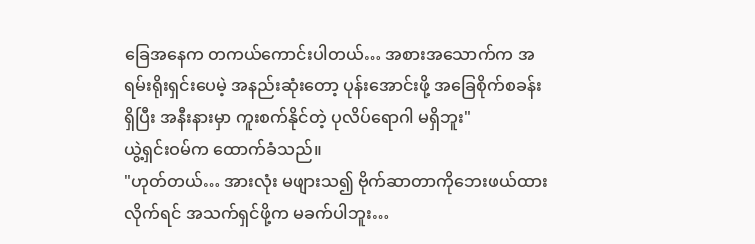ခြေအနေက တကယ်ကောင်းပါတယ်… အစားအသောက်က အရမ်းရိုးရှင်းပေမဲ့ အနည်းဆုံးတော့ ပုန်းအောင်းဖို့ အခြေစိုက်စခန်းရှိပြီး အနီးနားမှာ ကူးစက်နိုင်တဲ့ ပုလိပ်ရောဂါ မရှိဘူး"
ယွဲ့ရှင်းဝမ်က ထောက်ခံသည်။
"ဟုတ်တယ်… အားလုံး မဖျားသ၍ ဗိုက်ဆာတာကိုဘေးဖယ်ထားလိုက်ရင် အသက်ရှင်ဖို့က မခက်ပါဘူး…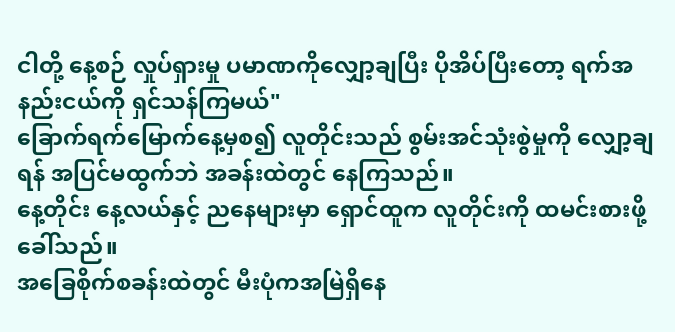ငါတို့ နေ့စဉ် လှုပ်ရှားမှု ပမာဏကိုလျှော့ချပြီး ပိုအိပ်ပြီးတော့ ရက်အနည်းငယ်ကို ရှင်သန်ကြမယ်"
ခြောက်ရက်မြောက်နေ့မှစ၍ လူတိုင်းသည် စွမ်းအင်သုံးစွဲမှုကို လျှော့ချရန် အပြင်မထွက်ဘဲ အခန်းထဲတွင် နေကြသည်။
နေ့တိုင်း နေ့လယ်နှင့် ညနေများမှာ ရှောင်ထူက လူတိုင်းကို ထမင်းစားဖို့ ခေါ်သည်။
အခြေစိုက်စခန်းထဲတွင် မီးပုံကအမြဲရှိနေ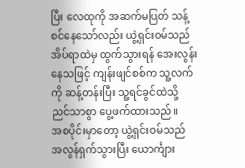ပြီး လေထုကို အဆက်မပြတ် သန့်စင်နေသော်လည်း ယွဲ့ရှင်းဝမ်သည် အိပ်ရာထဲမှ ထွက်သွားရန် အေးလွန်းနေသဖြင့် ကျန်းဖျင်စစ်က သူ့လက်ကို ဆန့်တန်းပြီး သူ့ရင်ခွင်ထဲသို့ ညင်သာစွာ ပွေ့ဖက်ထားသည်။
အစပိုင်းမှာတော့ ယွဲ့ရှင်းဝမ်သည် အလွန်ရှက်သွားပြီး ယောင်္ကျား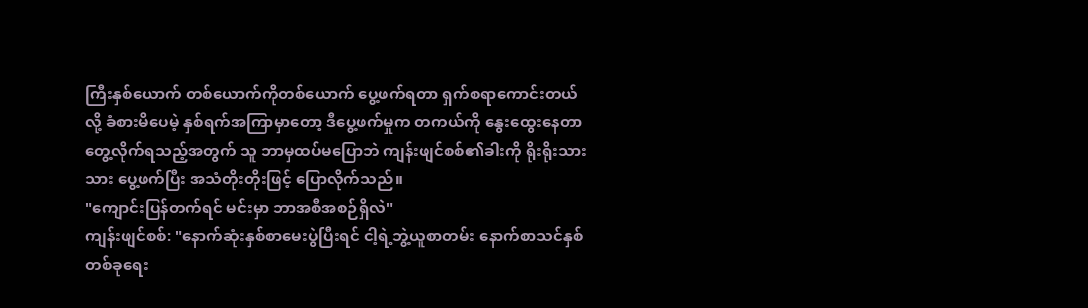ကြီးနှစ်ယောက် တစ်ယောက်ကိုတစ်ယောက် ပွေ့ဖက်ရတာ ရှက်စရာကောင်းတယ်လို့ ခံစားမိပေမဲ့ နှစ်ရက်အကြာမှာတော့ ဒီပွေ့ဖက်မှုက တကယ်ကို နွေးထွေးနေတာ တွေ့လိုက်ရသည့်အတွက် သူ ဘာမှထပ်မပြောဘဲ ကျန်းဖျင်စစ်၏ခါးကို ရိုးရိုးသားသား ပွေ့ဖက်ပြီး အသံတိုးတိုးဖြင့် ပြောလိုက်သည်။
"ကျောင်းပြန်တက်ရင် မင်းမှာ ဘာအစီအစဉ်ရှိလဲ"
ကျန်းဖျင်စစ်: "နောက်ဆုံးနှစ်စာမေးပွဲပြီးရင် ငါ့ရဲ့ဘွဲ့ယူစာတမ်း နောက်စာသင်နှစ် တစ်ခုရေး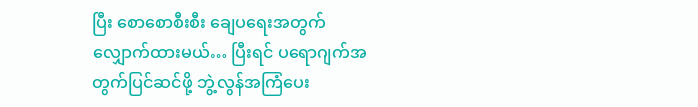ပြီး စောစောစီးစီး ချေပရေးအတွက် လျှောက်ထားမယ်… ပြီးရင် ပရောဂျက်အတွက်ပြင်ဆင်ဖို့ ဘွဲ့လွန်အကြံပေး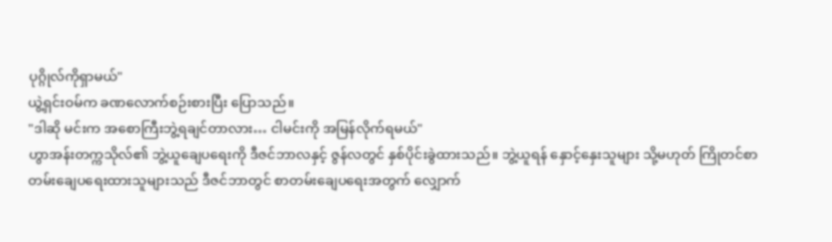ပုဂ္ဂိုလ်ကိုရှာမယ်"
ယွဲ့ရှင်းဝမ်က ခဏလောက်စဉ်းစားပြီး ပြောသည်။
"ဒါဆို မင်းက အစောကြီးဘွဲ့ရချင်တာလား… ငါမင်းကို အမြန်လိုက်ရမယ်"
ဟွာအန်းတက္ကသိုလ်၏ ဘွဲ့ယူချေပရေးကို ဒီဇင်ဘာလနှင့် ဇွန်လတွင် နှစ်ပိုင်းခွဲထားသည်။ ဘွဲ့ယူရန် နှောင့်နှေးသူများ သို့မဟုတ် ကြိုတင်စာတမ်းချေပရေးထားသူများသည် ဒီဇင်ဘာတွင် စာတမ်းချေပရေးအတွက် လျှောက်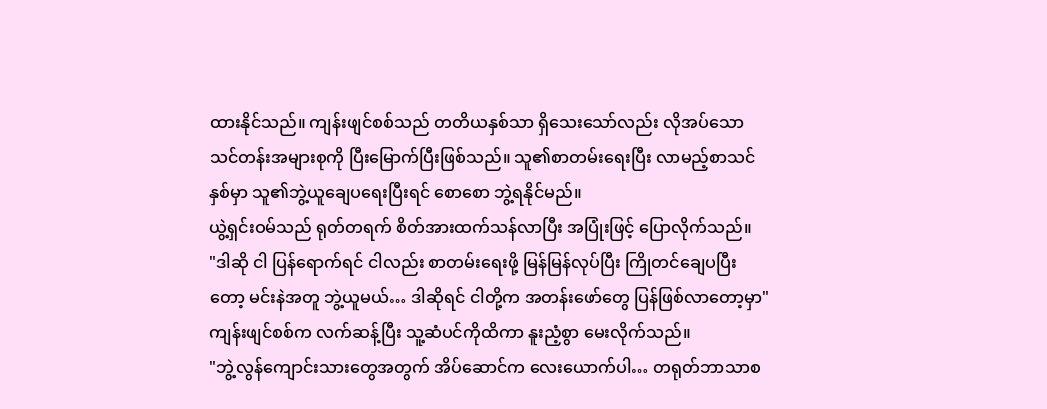ထားနိုင်သည်။ ကျန်းဖျင်စစ်သည် တတိယနှစ်သာ ရှိသေးသော်လည်း လိုအပ်သော သင်တန်းအများစုကို ပြီးမြောက်ပြီးဖြစ်သည်။ သူ၏စာတမ်းရေးပြီး လာမည့်စာသင်နှစ်မှာ သူ၏ဘွဲ့ယူချေပရေးပြီးရင် စောစော ဘွဲ့ရနိုင်မည်။
ယွဲ့ရှင်းဝမ်သည် ရုတ်တရက် စိတ်အားထက်သန်လာပြီး အပြုံးဖြင့် ပြောလိုက်သည်။
"ဒါဆို ငါ ပြန်ရောက်ရင် ငါလည်း စာတမ်းရေးဖို့ မြန်မြန်လုပ်ပြီး ကြိုတင်ချေပပြီးတော့ မင်းနဲအတူ ဘွဲ့ယူမယ်… ဒါဆိုရင် ငါတို့က အတန်းဖော်တွေ ပြန်ဖြစ်လာတော့မှာ"
ကျန်းဖျင်စစ်က လက်ဆန့်ပြီး သူ့ဆံပင်ကိုထိကာ နူးညံ့စွာ မေးလိုက်သည်။
"ဘွဲ့လွန်ကျောင်းသားတွေအတွက် အိပ်ဆောင်က လေးယောက်ပါ… တရုတ်ဘာသာစ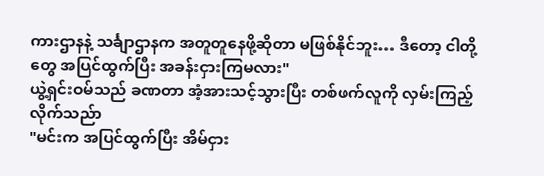ကားဌာနနဲ့ သင်္ချာဌာနက အတူတူနေဖို့ဆိုတာ မဖြစ်နိုင်ဘူး… ဒီတော့ ငါတို့တွေ အပြင်ထွက်ပြီး အခန်းငှားကြမလား"
ယွဲ့ရှင်းဝမ်သည် ခဏတာ အံ့အားသင့်သွားပြီး တစ်ဖက်လူကို လှမ်းကြည့်လိုက်သည်ာ
"မင်းက အပြင်ထွက်ပြီး အိမ်ငှား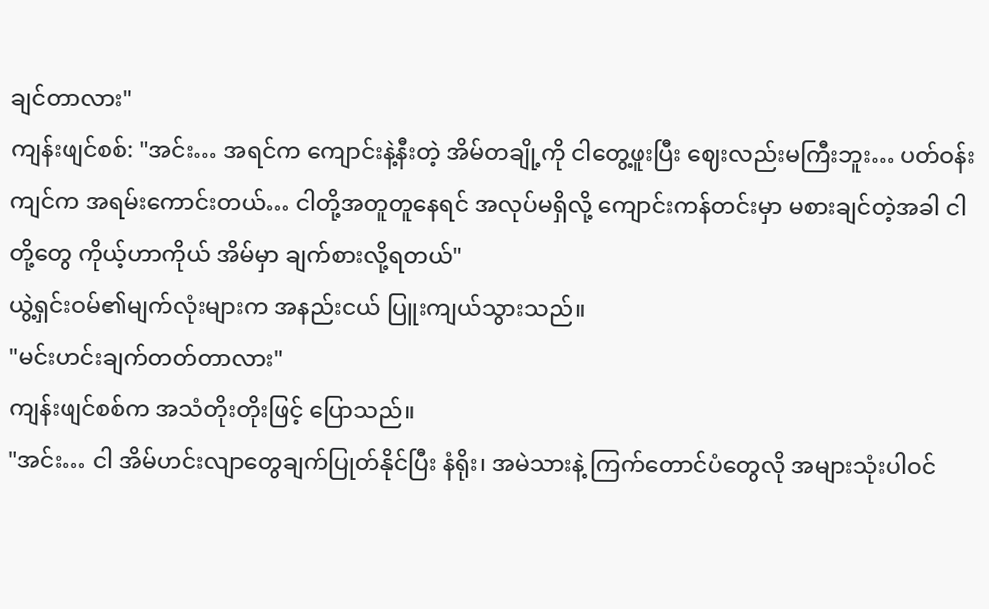ချင်တာလား"
ကျန်းဖျင်စစ်: "အင်း… အရင်က ကျောင်းနဲ့နီးတဲ့ အိမ်တချို့ကို ငါတွေ့ဖူးပြီး ဈေးလည်းမကြီးဘူး… ပတ်ဝန်းကျင်က အရမ်းကောင်းတယ်… ငါတို့အတူတူနေရင် အလုပ်မရှိလို့ ကျောင်းကန်တင်းမှာ မစားချင်တဲ့အခါ ငါတို့တွေ ကိုယ့်ဟာကိုယ် အိမ်မှာ ချက်စားလို့ရတယ်"
ယွဲ့ရှင်းဝမ်၏မျက်လုံးများက အနည်းငယ် ပြူးကျယ်သွားသည်။
"မင်းဟင်းချက်တတ်တာလား"
ကျန်းဖျင်စစ်က အသံတိုးတိုးဖြင့် ပြောသည်။
"အင်း… ငါ အိမ်ဟင်းလျာတွေချက်ပြုတ်နိုင်ပြီး နံရိုး၊ အမဲသားနဲ့ ကြက်တောင်ပံတွေလို အများသုံးပါဝင်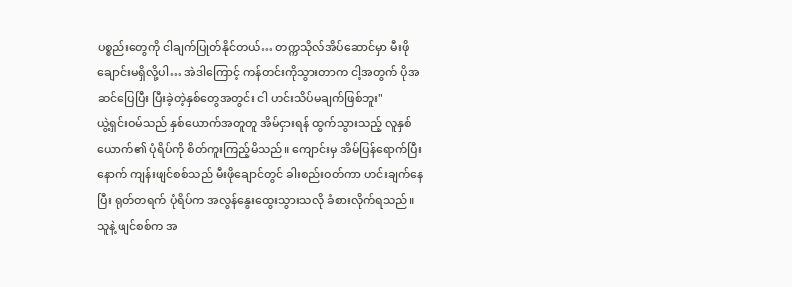ပစ္စည်းတွေကို ငါချက်ပြုတ်နိုင်တယ်… တက္ကသိုလ်အိပ်ဆောင်မှာ မီးဖိုချောင်းမရှိလို့ပါ… အဲဒါကြောင့် ကန်တင်းကိုသွားတာက ငါ့အတွက် ပိုအဆင်ပြေပြီး ပြီးခဲ့တဲ့နှစ်တွေအတွင်း ငါ ဟင်းသိပ်မချက်ဖြစ်ဘူး"
ယွဲ့ရှင်းဝမ်သည် နှစ်ယောက်အတူတူ အိမ်ငှားရန် ထွက်သွားသည့် လူနှစ်ယောက်၏ ပုံရိပ်ကို စိတ်ကူးကြည့်မိသည်။ ကျောင်းမှ အိမ်ပြန်ရောက်ပြီးနောက် ကျန်းဖျင်စစ်သည် မီးဖိုချောင်တွင် ခါးစည်းဝတ်ကာ ဟင်းချက်နေပြီး ရုတ်တရက် ပုံရိပ်က အလွန်နွေးထွေးသွားသလို ခံစားလိုက်ရသည်။
သူနဲ့ ဖျင်စစ်က အ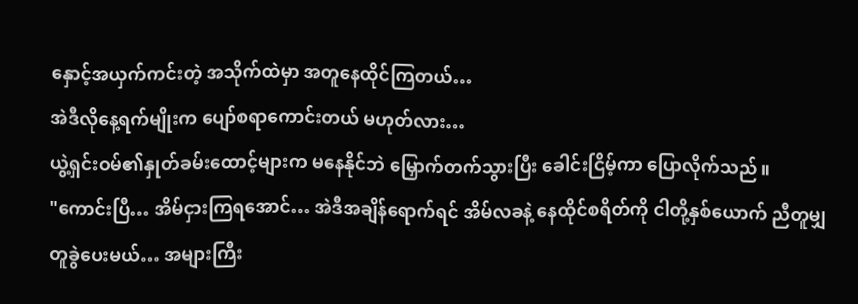နှောင့်အယှက်ကင်းတဲ့ အသိုက်ထဲမှာ အတူနေထိုင်ကြတယ်…
အဲဒီလိုနေ့ရက်မျိုးက ပျော်စရာကောင်းတယ် မဟုတ်လား…
ယွဲ့ရှင်းဝမ်၏နှုတ်ခမ်းထောင့်များက မနေနိုင်ဘဲ မြှောက်တက်သွားပြီး ခေါင်းငြိမ့်ကာ ပြောလိုက်သည်။
"ကောင်းပြီ… အိမ်ငှားကြရအောင်… အဲဒီအချိန်ရောက်ရင် အိမ်လခနဲ့ နေထိုင်စရိတ်ကို ငါတို့နှစ်ယောက် ညီတူမျှတူခွဲပေးမယ်… အများကြီး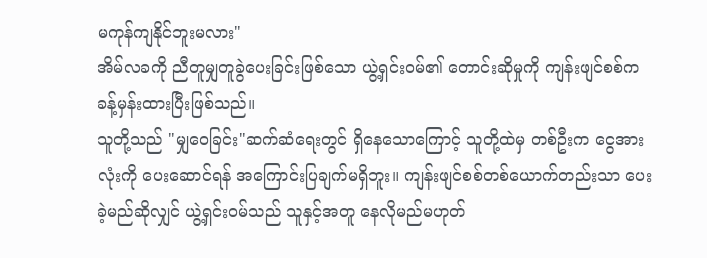မကုန်ကျနိုင်ဘူးမလား"
အိမ်လခကို ညီတူမျှတူခွဲပေးခြင်းဖြစ်သော ယွဲ့ရှင်းဝမ်၏ တောင်းဆိုမှုကို ကျန်းဖျင်စစ်က ခန့်မှန်းထားပြီးဖြစ်သည်။
သူတို့သည် "မျှဝေခြင်း"ဆက်ဆံရေးတွင် ရှိနေသောကြောင့် သူတို့ထဲမှ တစ်ဦးက ငွေအားလုံးကို ပေးဆောင်ရန် အကြောင်းပြချက်မရှိဘူး။ ကျန်းဖျင်စစ်တစ်ယောက်တည်းသာ ပေးခဲ့မည်ဆိုလျှင် ယွဲ့ရှင်းဝမ်သည် သူနှင့်အတူ နေလိုမည်မဟုတ်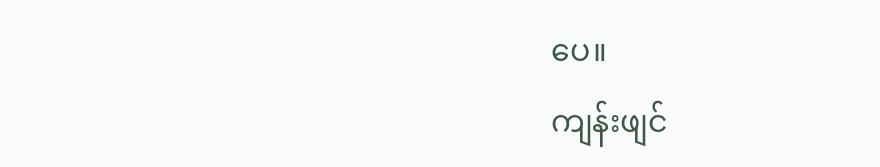ပေ။
ကျန်းဖျင်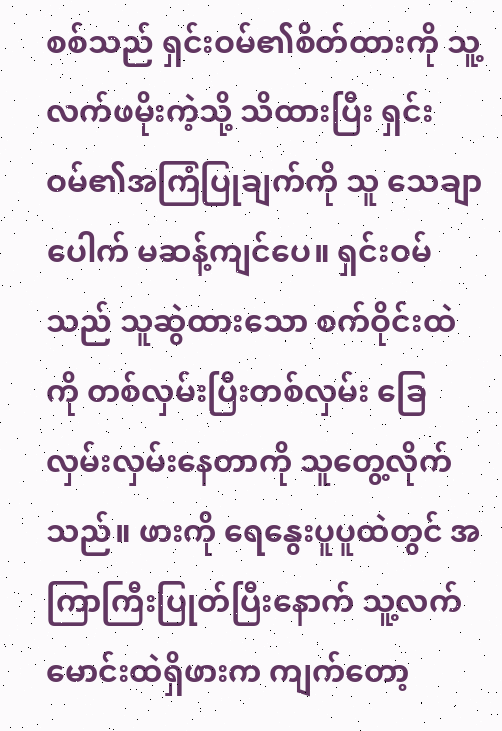စစ်သည် ရှင်းဝမ်၏စိတ်ထားကို သူ့လက်ဖမိုးကဲ့သို့ သိထားပြီး ရှင်းဝမ်၏အကြံပြုချက်ကို သူ သေချာပေါက် မဆန့်ကျင်ပေ။ ရှင်းဝမ်သည် သူဆွဲထားသော စက်ဝိုင်းထဲကို တစ်လှမ်းပြီးတစ်လှမ်း ခြေလှမ်းလှမ်းနေတာကို သူတွေ့လိုက်သည်။ ဖားကို ရေနွေးပူပူထဲတွင် အကြာကြီးပြုတ်ပြီးနောက် သူ့လက်မောင်းထဲရှိဖားက ကျက်တော့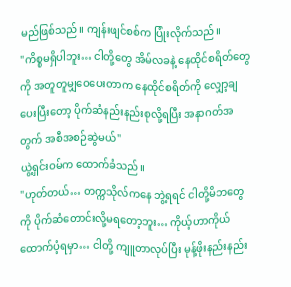မည်ဖြစ်သည်။ ကျန်းဖျင်စစ်က ပြုံးလိုက်သည်။
"ကိစ္စမရှိပါဘူး… ငါတို့တွေ အိမ်လခနဲ့ နေထိုင်စရိတ်တွေကို အတူတူမျှဝေပေးတာက နေထိုင်စရိတ်ကို လျှော့ချပေးပြီးတော့ ပိုက်ဆံနည်းနည်းစုလို့ရပြီး အနာဂတ်အတွက် အစီအစဉ်ဆွဲမယ်"
ယွဲ့ရှင်းဝမ်က ထောက်ခံသည်။
"ဟုတ်တယ်… တက္ကသိုလ်ကနေ ဘွဲ့ရရင် ငါတို့မိဘတွေကို ပိုက်ဆံတောင်းလို့မရတော့ဘူး… ကိုယ့်ဟာကိုယ် ထောက်ပံ့ရမှာ… ငါတို့ ကျူတာလုပ်ပြီး မုန့်ဖိုးနည်းနည်း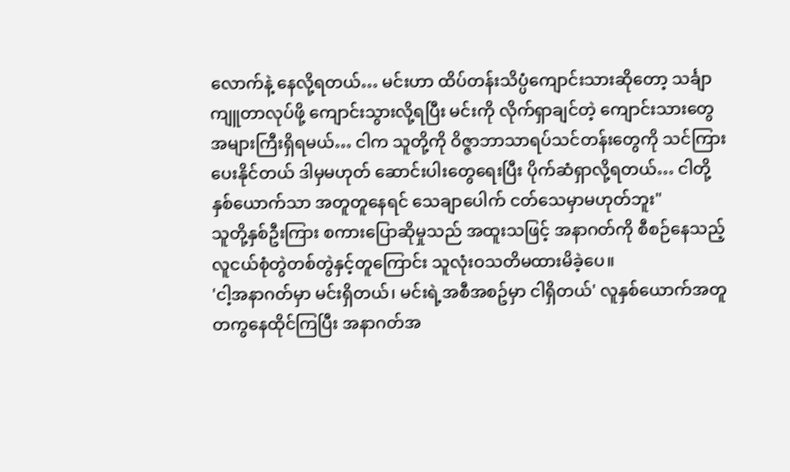လောက်နဲ့ နေလို့ရတယ်… မင်းဟာ ထိပ်တန်းသိပ္ပံကျောင်းသားဆိုတော့ သင်္ချာကျူတာလုပ်ဖို့ ကျောင်းသွားလို့ရပြီး မင်းကို လိုက်ရှာချင်တဲ့ ကျောင်းသားတွေ အများကြီးရှိရမယ်… ငါက သူတို့ကို ဝိဇ္ဇာဘာသာရပ်သင်တန်းတွေကို သင်ကြားပေးနိုင်တယ် ဒါမှမဟုတ် ဆောင်းပါးတွေရေးပြီး ပိုက်ဆံရှာလို့ရတယ်… ငါတို့နှစ်ယောက်သာ အတူတူနေရင် သေချာပေါက် ငတ်သေမှာမဟုတ်ဘူး"
သူတို့နှစ်ဦးကြား စကားပြောဆိုမှုသည် အထူးသဖြင့် အနာဂတ်ကို စီစဉ်နေသည့် လူငယ်စုံတွဲတစ်တွဲနှင့်တူကြောင်း သူလုံးဝသတိမထားမိခဲ့ပေ။
'ငါ့အနာဂတ်မှာ မင်းရှိတယ်၊ မင်းရဲ့အစီအစဥ်မှာ ငါရှိတယ်' လူနှစ်ယောက်အတူတကွနေထိုင်ကြပြီး အနာဂတ်အ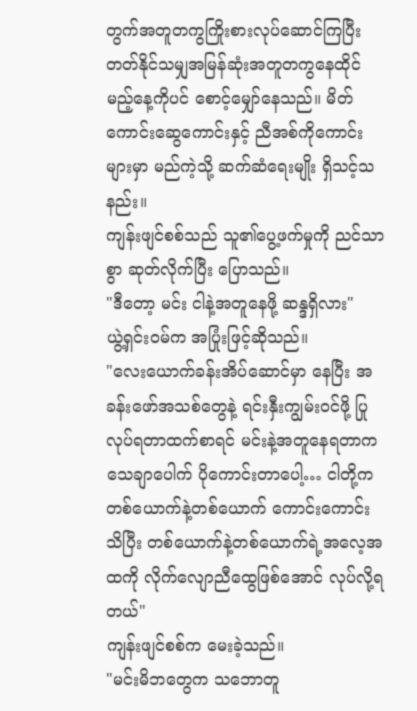တွက်အတူတကွကြိုးစားလုပ်ဆောင်ကြပြီး တတ်နိုင်သမျှအမြန်ဆုံးအတူတကွနေထိုင်မည့်နေ့ကိုပင် စောင့်မျှော်နေသည်။ မိတ်ကောင်းဆွေကောင်းနှင့် ညီအစ်ကိုကောင်းများမှာ မည်ကဲ့သို့ ဆက်ဆံရေးမျိုး ရှိသင့်သနည်း။
ကျန်းဖျင်စစ်သည် သူ၏ပွေ့ဖက်မှုကို ညင်သာစွာ ဆုတ်လိုက်ပြီး ပြောသည်။
"ဒီတော့ မင်း ငါနဲ့အတူနေဖို့ ဆန္ဒရှိလား"
ယွဲ့ရှင်းဝမ်က အပြုံးဖြင့်ဆိုသည်။
"လေးယောက်ခန်းအိပ်ဆောင်မှာ နေပြီး အခန်းဖော်အသစ်တွေနဲ့ ရင်းနှီးကျွမ်းဝင်ဖို့ ပြုလုပ်ရတာထက်စာရင် မင်းနဲ့အတူနေရတာက သေချာပေါက် ပိုကောင်းတာပေါ့… ငါတို့က တစ်ယောက်နဲ့တစ်ယောက် ကောင်းကောင်းသိပြီး တစ်ယောက်နဲ့တစ်ယောက်ရဲ့အလေ့အထကို လိုက်လျောညီထွေဖြစ်အောင် လုပ်လို့ရတယ်"
ကျန်းဖျင်စစ်က မေးခဲ့သည်။
"မင်းမိဘတွေက သဘောတူ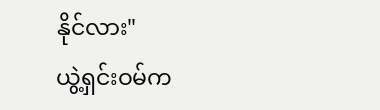နိုင်လား"
ယွဲ့ရှင်းဝမ်က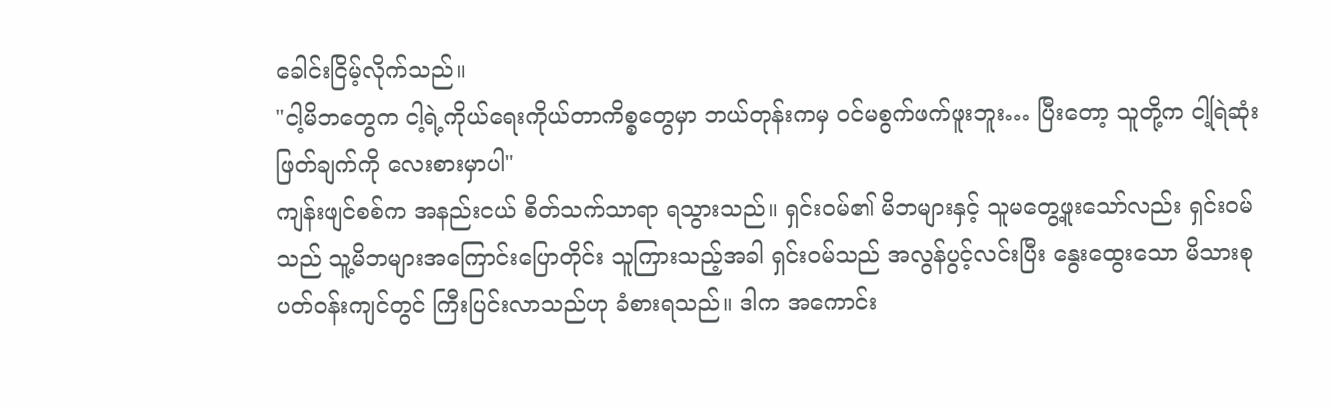ခေါင်းငြိမ့်လိုက်သည်။
"ငါ့မိဘတွေက ငါ့ရဲ့ကိုယ်ရေးကိုယ်တာကိစ္စတွေမှာ ဘယ်တုန်းကမှ ဝင်မစွက်ဖက်ဖူးဘူး… ပြီးတော့ သူတို့က ငါ့ရြဲဆုံးဖြတ်ချက်ကို လေးစားမှာပါ"
ကျန်းဖျင်စစ်က အနည်းငယ် စိတ်သက်သာရာ ရသွားသည်။ ရှင်းဝမ်၏ မိဘများနှင့် သူမတွေ့ဖူးသော်လည်း ရှင်းဝမ်သည် သူ့မိဘများအကြောင်းပြောတိုင်း သူကြားသည့်အခါ ရှင်းဝမ်သည် အလွန်ပွင့်လင်းပြီး နွေးထွေးသော မိသားစုပတ်ဝန်းကျင်တွင် ကြီးပြင်းလာသည်ဟု ခံစားရသည်။ ဒါက အကောင်း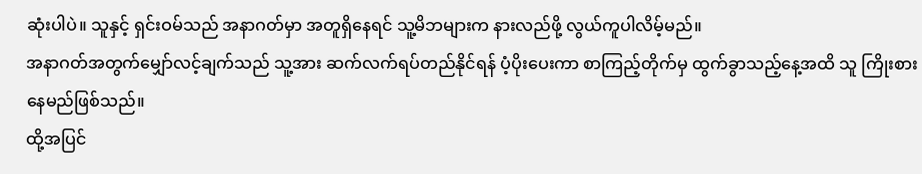ဆုံးပါပဲ။ သူနှင့် ရှင်းဝမ်သည် အနာဂတ်မှာ အတူရှိနေရင် သူ့မိဘများက နားလည်ဖို့ လွယ်ကူပါလိမ့်မည်။
အနာဂတ်အတွက်မျှော်လင့်ချက်သည် သူ့အား ဆက်လက်ရပ်တည်နိုင်ရန် ပံ့ပိုးပေးကာ စာကြည့်တိုက်မှ ထွက်ခွာသည့်နေ့အထိ သူ ကြိုးစားနေမည်ဖြစ်သည်။
ထို့အပြင်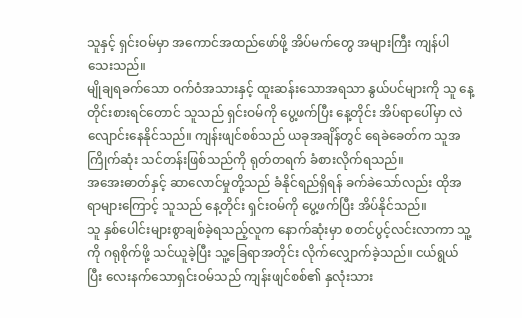သူနှင့် ရှင်းဝမ်မှာ အကောင်အထည်ဖော်ဖို့ အိပ်မက်တွေ အများကြီး ကျန်ပါသေးသည်။
မျိုချရခက်သော ဝက်ဝံအသားနှင့် ထူးဆန်းသောအရသာ နွယ်ပင်များကို သူ နေ့တိုင်းစားရင်တောင် သူသည် ရှင်းဝမ်ကို ပွေ့ဖက်ပြီး နေ့တိုင်း အိပ်ရာပေါ်မှာ လဲလျောင်းနေနိုင်သည်။ ကျန်းဖျင်စစ်သည် ယခုအချိန်တွင် ရေခဲခေတ်က သူအကြိုက်ဆုံး သင်တန်းဖြစ်သည်ကို ရုတ်တရက် ခံစားလိုက်ရသည်။
အအေးဓာတ်နှင့် ဆာလောင်မှုတို့သည် ခံနိုင်ရည်ရှိရန် ခက်ခဲသော်လည်း ထိုအရာများကြောင့် သူသည် နေ့တိုင်း ရှင်းဝမ်ကို ပွေ့ဖက်ပြီး အိပ်နိုင်သည်။
သူ နှစ်ပေါင်းများစွာချစ်ခဲ့ရသည့်လူက နောက်ဆုံးမှာ စတင်ပွင့်လင်းလာကာ သူ့ကို ဂရုစိုက်ဖို့ သင်ယူခဲ့ပြီး သူ့ခြေရာအတိုင်း လိုက်လျှောက်ခဲ့သည်။ ငယ်ရွယ်ပြီး လေးနက်သောရှင်းဝမ်သည် ကျန်းဖျင်စစ်၏ နှလုံးသား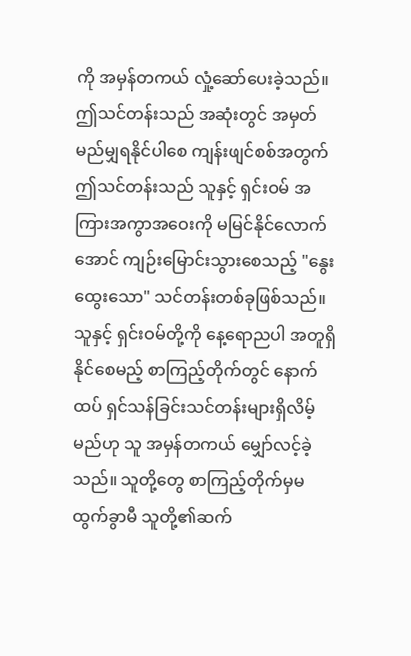ကို အမှန်တကယ် လှုံ့ဆော်ပေးခဲ့သည်။
ဤသင်တန်းသည် အဆုံးတွင် အမှတ်မည်မျှရနိုင်ပါစေ ကျန်းဖျင်စစ်အတွက် ဤသင်တန်းသည် သူနှင့် ရှင်းဝမ် အကြားအကွာအဝေးကို မမြင်နိုင်လောက်အောင် ကျဉ်းမြောင်းသွားစေသည့် "နွေးထွေးသော" သင်တန်းတစ်ခုဖြစ်သည်။
သူနှင့် ရှင်းဝမ်တို့ကို နေ့ရောညပါ အတူရှိနိုင်စေမည့် စာကြည့်တိုက်တွင် နောက်ထပ် ရှင်သန်ခြင်းသင်တန်းများရှိလိမ့်မည်ဟု သူ အမှန်တကယ် မျှော်လင့်ခဲ့သည်။ သူတို့တွေ စာကြည့်တိုက်မှမထွက်ခွာမီ သူတို့၏ဆက်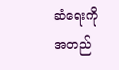ဆံရေးကို အတည်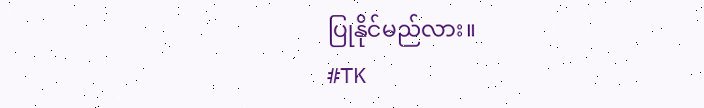ပြုနိုင်မည်လား။
#TK